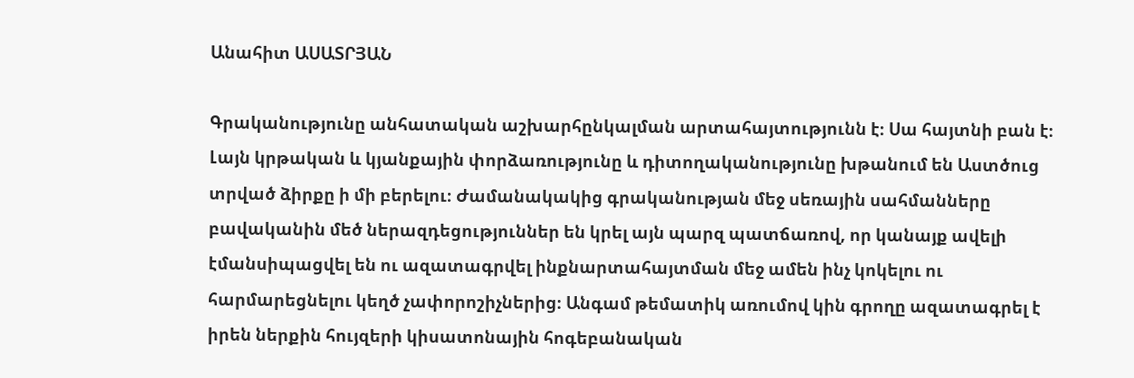Անահիտ ԱՍԱՏՐՅԱՆ

Գրականությունը անհատական աշխարհընկալման արտահայտությունն է։ Սա հայտնի բան է։ Լայն կրթական և կյանքային փորձառությունը և դիտողականությունը խթանում են Աստծուց տրված ձիրքը ի մի բերելու։ Ժամանակակից գրականության մեջ սեռային սահմանները բավականին մեծ ներազդեցություններ են կրել այն պարզ պատճառով, որ կանայք ավելի էմանսիպացվել են ու ազատագրվել ինքնարտահայտման մեջ ամեն ինչ կոկելու ու հարմարեցնելու կեղծ չափորոշիչներից։ Անգամ թեմատիկ առումով կին գրողը ազատագրել է իրեն ներքին հույզերի կիսատոնային հոգեբանական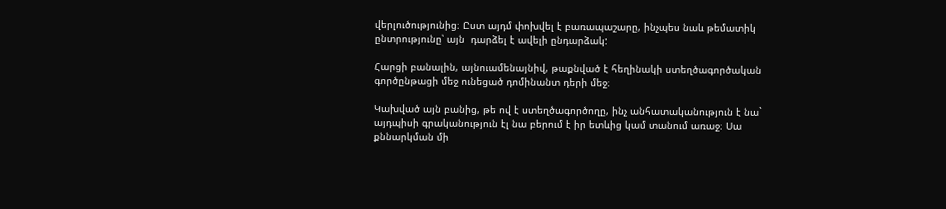վերլուծությունից։ Ըստ այդմ փոխվել է բառապաշարը, ինչպես նաև թեմատիկ ընտրությունը՝ այն  դարձել է ավելի ընդարձակ:

Հարցի բանալին, այնուամենայնիվ, թաքնված է հեղինակի ստեղծագործական գործընթացի մեջ ունեցած դոմինանտ դերի մեջ։

Կախված այն բանից, թե ով է ստեղծագործողը, ինչ անհատականություն է նա` այդպիսի գրականություն էլ նա բերում է իր ետևից կամ տանում առաջ։ Սա քննարկման մի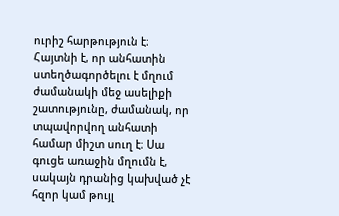ուրիշ հարթություն է։ Հայտնի է, որ անհատին ստեղծագործելու է մղում ժամանակի մեջ ասելիքի շատությունը, ժամանակ, որ տպավորվող անհատի համար միշտ սուղ է։ Սա գուցե առաջին մղումն է, սակայն դրանից կախված չէ հզոր կամ թույլ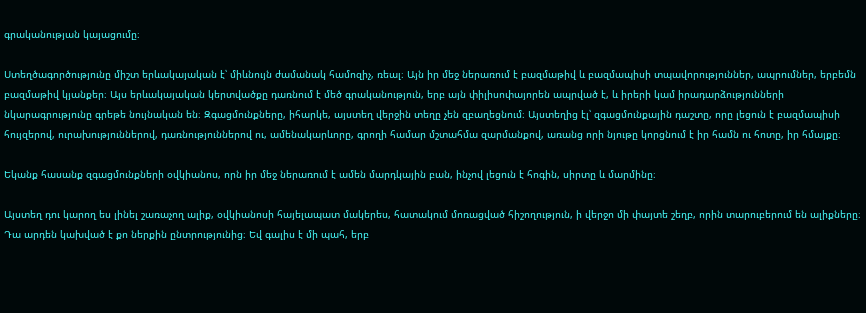գրականության կայացումը։

Ստեղծագործությունը միշտ երևակայական է՝ միևնույն ժամանակ համոզիչ, ռեալ։ Այն իր մեջ ներառում է բազմաթիվ և բազմապիսի տպավորություններ, ապրումներ, երբեմն բազմաթիվ կյանքեր։ Այս երևակայական կերտվածքը դառնում է մեծ գրականություն, երբ այն փիլիսոփայորեն ապրված է, և իրերի կամ իրադարձությունների նկարագրությունը գրեթե նույնական են։ Զգացմունքները, իհարկե, այստեղ վերջին տեղը չեն զբաղեցնում։ Այստեղից էլ՝ զգացմունքային դաշտը, որը լեցուն է բազմապիսի հույզերով, ուրախություններով, դառնություններով ու, ամենակարևորը, գրողի համար մշտահմա զարմանքով, առանց որի նյութը կորցնում է իր համն ու հոտը, իր հմայքը։

Եկանք հասանք զգացմունքների օվկիանոս, որն իր մեջ ներառում է ամեն մարդկային բան, ինչով լեցուն է հոգին, սիրտը և մարմինը։

Այստեղ դու կարող ես լինել շառաչող ալիք, օվկիանոսի հայելապատ մակերես, հատակում մոռացված հիշողություն, ի վերջո մի փայտե շեղբ, որին տարուբերում են ալիքները։ Դա արդեն կախված է քո ներքին ընտրությունից։ Եվ գալիս է մի պահ, երբ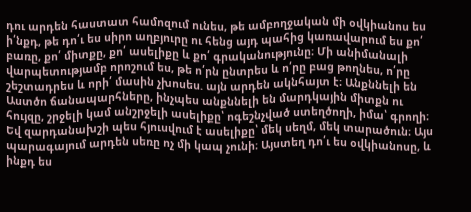դու արդեն հաստատ համոզում ունես, թե ամբողջական մի օվկիանոս ես ի՛նքդ, թե դո՛ւ ես սիրո աղբյուրը ու հենց այդ պահից կառավարում ես քո՛ բառը, քո՛ միտքը, քո՛ ասելիքը և քո՛ գրականությունը։ Մի անիմանալի վարպետությամբ որոշում ես, թե ո՛րն ընտրես և ո՛րը բաց թողնես, ո՛րը շեշտադրես և որի՛ մասին չխոսես. այն արդեն ակնհայտ է։ Անքննելի են Աստծո ճանապարհները, ինչպես անքննելի են մարդկային միտքն ու հույզը, շրջելի կամ անշրջելի ասելիքը՝ ոգեշնչված ստեղծողի, իմա՝ գրողի։ Եվ զարդանախշի պես հյուսվում է ասելիքը՝ մեկ սեղմ, մեկ տարածուն։ Այս պարագայում արդեն սեռը ոչ մի կապ չունի։ Այստեղ դո՛ւ ես օվկիանոսը, և ինքդ ես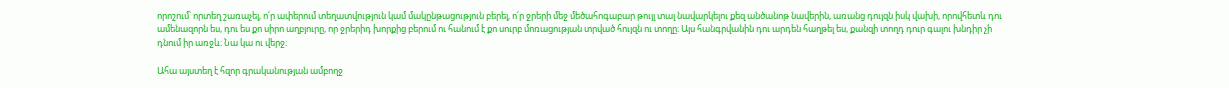որոշում՝ որտեղ շառաչել, ո՛ր ափերում տեղատվություն կամ մակընթացություն բերել, ո՛ր ջրերի մեջ մեծահոգաբար թույլ տալ նավարկելու քեզ անծանոթ նավերին, առանց դույզն իսկ վախի, որովհետև դու ամենազորն ես, դու ես քո սիրո աղբյուրը, որ ջրերիդ խորքից բերում ու հանում է քո սուրբ մոռացության տրված հույզն ու տողը։ Այս հանգրվանին դու արդեն հաղթել ես, քանզի տողդ դուր գալու խնդիր չի դնում իր առջև։ Նա կա ու վերջ։

Ահա այստեղ է հզոր գրականության ամբողջ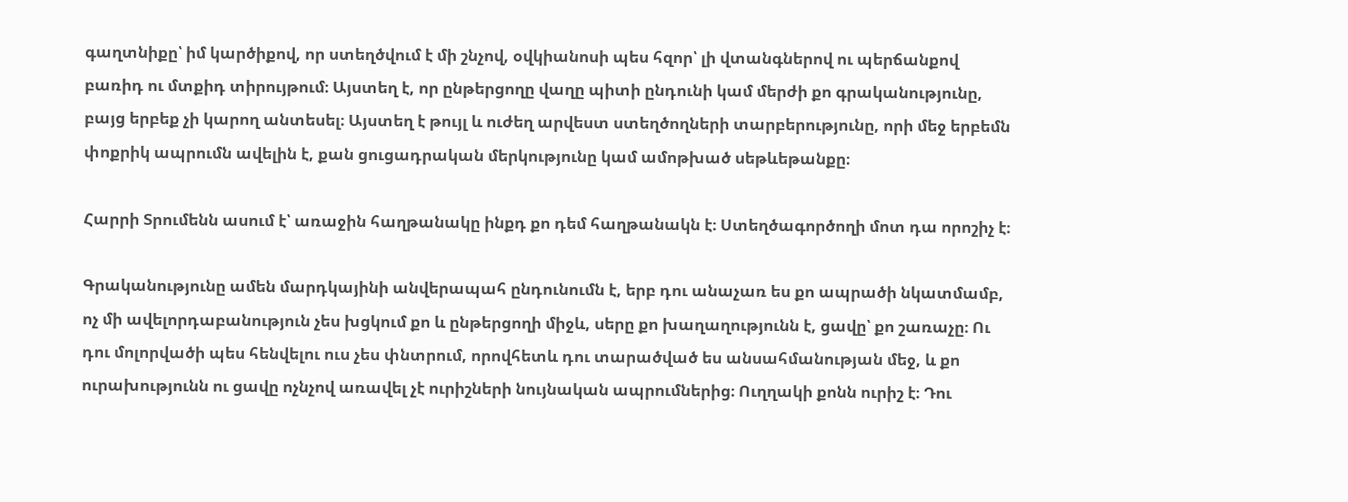գաղտնիքը՝ իմ կարծիքով, որ ստեղծվում է մի շնչով, օվկիանոսի պես հզոր՝ լի վտանգներով ու պերճանքով բառիդ ու մտքիդ տիրույթում։ Այստեղ է, որ ընթերցողը վաղը պիտի ընդունի կամ մերժի քո գրականությունը, բայց երբեք չի կարող անտեսել։ Այստեղ է թույլ և ուժեղ արվեստ ստեղծողների տարբերությունը, որի մեջ երբեմն փոքրիկ ապրումն ավելին է, քան ցուցադրական մերկությունը կամ ամոթխած սեթևեթանքը։

Հարրի Տրումենն ասում է՝ առաջին հաղթանակը ինքդ քո դեմ հաղթանակն է։ Ստեղծագործողի մոտ դա որոշիչ է։

Գրականությունը ամեն մարդկայինի անվերապահ ընդունումն է, երբ դու անաչառ ես քո ապրածի նկատմամբ, ոչ մի ավելորդաբանություն չես խցկում քո և ընթերցողի միջև, սերը քո խաղաղությունն է, ցավը՝ քո շառաչը։ Ու դու մոլորվածի պես հենվելու ուս չես փնտրում, որովհետև դու տարածված ես անսահմանության մեջ, և քո ուրախությունն ու ցավը ոչնչով առավել չէ ուրիշների նույնական ապրումներից։ Ուղղակի քոնն ուրիշ է։ Դու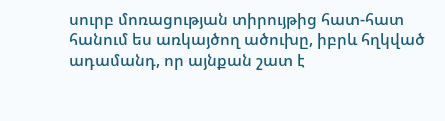սուրբ մոռացության տիրույթից հատ-հատ հանում ես առկայծող ածուխը, իբրև հղկված ադամանդ, որ այնքան շատ է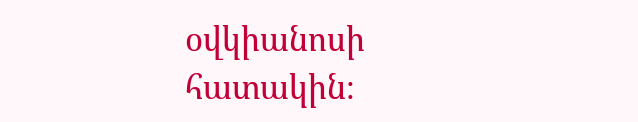օվկիանոսի հատակին։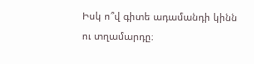Իսկ ո՞վ գիտե ադամանդի կինն ու տղամարդը։